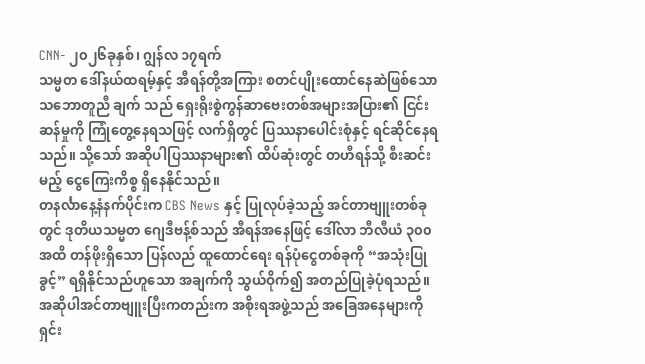CNN- ၂၀၂၆ခုနှစ်၊ ဂျွန်လ ၁၇ရက်
သမ္မတ ဒေါ်နယ်ထရမ့်နှင့် အီရန်တို့အကြား စတင်ပျိုးထောင်နေဆဲဖြစ်သော သဘောတူညီ ချက် သည် ရှေးရိုးစွဲကွန်ဆာဗေးတစ်အများအပြား၏ ငြင်းဆန်မှုကို ကြုံတွေ့နေရသဖြင့် လက်ရှိတွင် ပြဿနာပေါင်းစုံနှင့် ရင်ဆိုင်နေရသည်။ သို့သော် အဆိုပါပြဿနာများ၏ ထိပ်ဆုံးတွင် တဟီရန်သို့ စီးဆင်းမည့် ငွေကြေးကိစ္စ ရှိနေနိုင်သည်။
တနင်္လာနေ့နံနက်ပိုင်းက CBS News နှင့် ပြုလုပ်ခဲ့သည့် အင်တာဗျူးတစ်ခုတွင် ဒုတိယသမ္မတ ဂျေဒီဗန့်စ်သည် အီရန်အနေဖြင့် ဒေါ်လာ ဘီလီယံ ၃၀၀ အထိ တန်ဖိုးရှိသော ပြန်လည် ထူထောင်ရေး ရန်ပုံငွေတစ်ခုကို “အသုံးပြုခွင့်” ရရှိနိုင်သည်ဟူသော အချက်ကို သွယ်ဝိုက်၍ အတည်ပြုခဲ့ပုံရသည်။
အဆိုပါအင်တာဗျူးပြီးကတည်းက အစိုးရအဖွဲ့သည် အခြေအနေများကို ရှင်း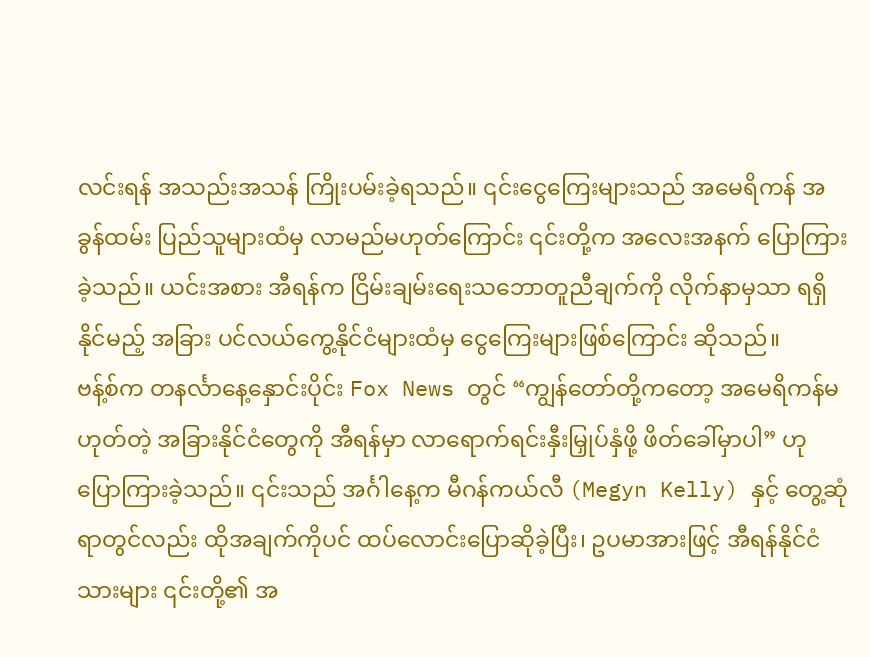လင်းရန် အသည်းအသန် ကြိုးပမ်းခဲ့ရသည်။ ၎င်းငွေကြေးများသည် အမေရိကန် အခွန်ထမ်း ပြည်သူများထံမှ လာမည်မဟုတ်ကြောင်း ၎င်းတို့က အလေးအနက် ပြောကြားခဲ့သည်။ ယင်းအစား အီရန်က ငြိမ်းချမ်းရေးသဘောတူညီချက်ကို လိုက်နာမှသာ ရရှိနိုင်မည့် အခြား ပင်လယ်ကွေ့နိုင်ငံများထံမှ ငွေကြေးများဖြစ်ကြောင်း ဆိုသည်။
ဗန့်စ်က တနင်္လာနေ့နှောင်းပိုင်း Fox News တွင် “ကျွန်တော်တို့ကတော့ အမေရိကန်မဟုတ်တဲ့ အခြားနိုင်ငံတွေကို အီရန်မှာ လာရောက်ရင်းနှီးမြှုပ်နှံဖို့ ဖိတ်ခေါ်မှာပါ” ဟု ပြောကြားခဲ့သည်။ ၎င်းသည် အင်္ဂါနေ့က မီဂန်ကယ်လီ (Megyn Kelly) နှင့် တွေ့ဆုံရာတွင်လည်း ထိုအချက်ကိုပင် ထပ်လောင်းပြောဆိုခဲ့ပြီး၊ ဥပမာအားဖြင့် အီရန်နိုင်ငံသားများ ၎င်းတို့၏ အ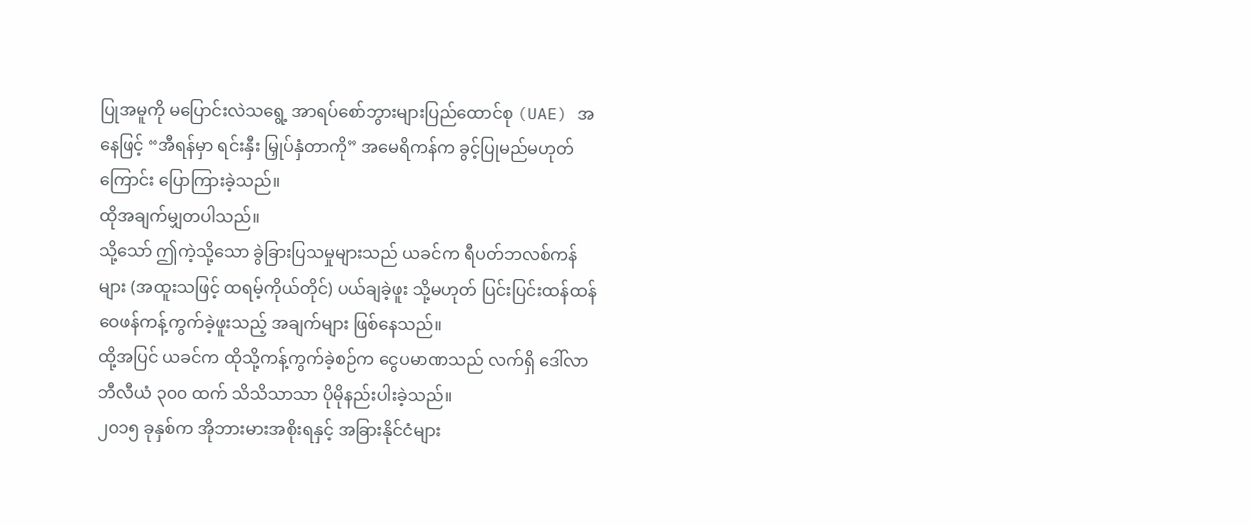ပြုအမူကို မပြောင်းလဲသရွေ့ အာရပ်စော်ဘွားများပြည်ထောင်စု (UAE) အနေဖြင့် “အီရန်မှာ ရင်းနှီး မြှုပ်နှံတာကို” အမေရိကန်က ခွင့်ပြုမည်မဟုတ်ကြောင်း ပြောကြားခဲ့သည်။
ထိုအချက်မျှတပါသည်။
သို့သော် ဤကဲ့သို့သော ခွဲခြားပြသမှုများသည် ယခင်က ရီပတ်ဘလစ်ကန်များ (အထူးသဖြင့် ထရမ့်ကိုယ်တိုင်) ပယ်ချခဲ့ဖူး သို့မဟုတ် ပြင်းပြင်းထန်ထန် ဝေဖန်ကန့်ကွက်ခဲ့ဖူးသည့် အချက်များ ဖြစ်နေသည်။
ထို့အပြင် ယခင်က ထိုသို့ကန့်ကွက်ခဲ့စဉ်က ငွေပမာဏသည် လက်ရှိ ဒေါ်လာ ဘီလီယံ ၃၀၀ ထက် သိသိသာသာ ပိုမိုနည်းပါးခဲ့သည်။
၂၀၁၅ ခုနှစ်က အိုဘားမားအစိုးရနှင့် အခြားနိုင်ငံများ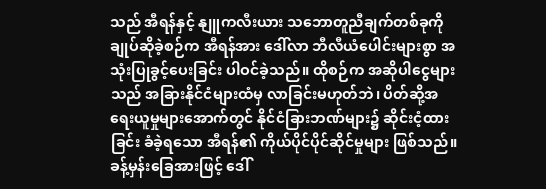သည် အီရန်နှင့် နျူကလီးယား သဘောတူညီချက်တစ်ခုကို ချုပ်ဆိုခဲ့စဉ်က အီရန်အား ဒေါ်လာ ဘီလီယံပေါင်းများစွာ အသုံးပြုခွင့်ပေးခြင်း ပါဝင်ခဲ့သည်။ ထိုစဉ်က အဆိုပါငွေများသည် အခြားနိုင်ငံများထံမှ လာခြင်းမဟုတ်ဘဲ၊ ပိတ်ဆို့အရေးယူမှုများအောက်တွင် နိုင်ငံခြားဘဏ်များ၌ ဆိုင်းငံ့ထားခြင်း ခံခဲ့ရသော အီရန်၏ ကိုယ်ပိုင်ပိုင်ဆိုင်မှုများ ဖြစ်သည်။ ခန့်မှန်းခြေအားဖြင့် ဒေါ်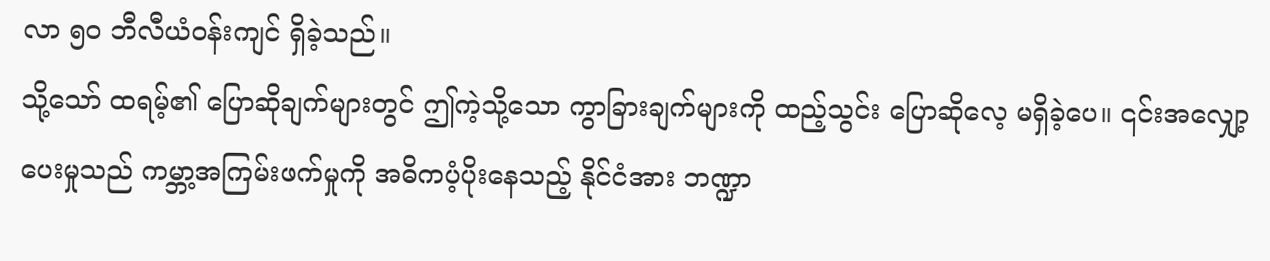လာ ၅၀ ဘီလီယံဝန်းကျင် ရှိခဲ့သည်။
သို့သော် ထရမ့်၏ ပြောဆိုချက်များတွင် ဤကဲ့သို့သော ကွာခြားချက်များကို ထည့်သွင်း ပြောဆိုလေ့ မရှိခဲ့ပေ။ ၎င်းအလျှော့ပေးမှုသည် ကမ္ဘာ့အကြမ်းဖက်မှုကို အဓိကပံ့ပိုးနေသည့် နိုင်ငံအား ဘဏ္ဍာ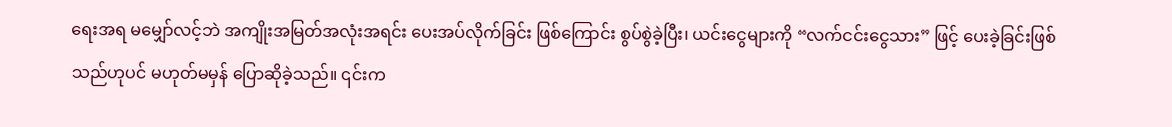ရေးအရ မမျှော်လင့်ဘဲ အကျိုးအမြတ်အလုံးအရင်း ပေးအပ်လိုက်ခြင်း ဖြစ်ကြောင်း စွပ်စွဲခဲ့ပြီး၊ ယင်းငွေများကို “လက်ငင်းငွေသား” ဖြင့် ပေးခဲ့ခြင်းဖြစ်သည်ဟုပင် မဟုတ်မမှန် ပြောဆိုခဲ့သည်။ ၎င်းက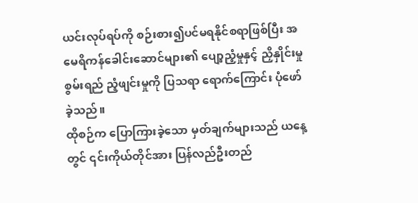ယင်းလုပ်ရပ်ကို စဉ်းစား၍ပင်မရနိုင်စရာဖြစ်ပြီး အမေရိကန်ခေါင်းဆောင်များ၏ ပျော့ညံ့မှုနှင့် ညှိနှိုင်းမှုစွမ်းရည် ညံ့ဖျင်းမှုကို ပြသရာ ရောက်ကြောင်း ပုံဖော်ခဲ့သည်။
ထိုစဉ်က ပြောကြားခဲ့သော မှတ်ချက်များသည် ယနေ့တွင် ၎င်းကိုယ်တိုင်အား ပြန်လည်ဦးတည်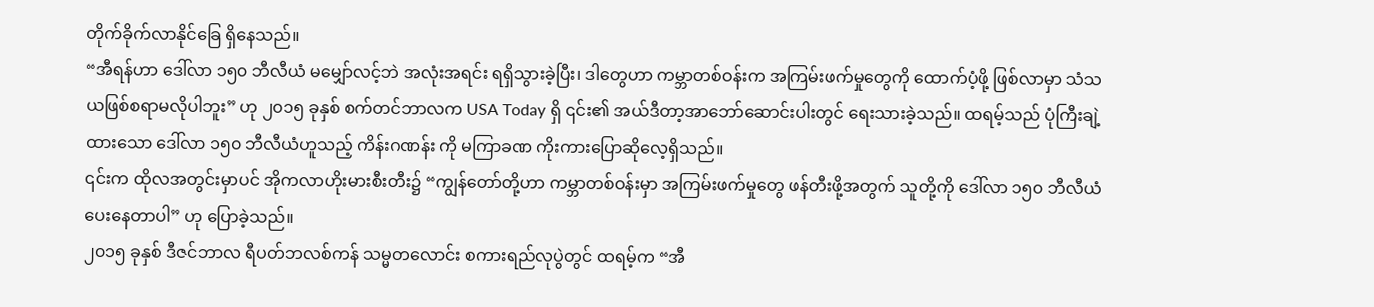တိုက်ခိုက်လာနိုင်ခြေ ရှိနေသည်။
“အီရန်ဟာ ဒေါ်လာ ၁၅၀ ဘီလီယံ မမျှော်လင့်ဘဲ အလုံးအရင်း ရရှိသွားခဲ့ပြီး၊ ဒါတွေဟာ ကမ္ဘာတစ်ဝန်းက အကြမ်းဖက်မှုတွေကို ထောက်ပံ့ဖို့ ဖြစ်လာမှာ သံသယဖြစ်စရာမလိုပါဘူး” ဟု ၂၀၁၅ ခုနှစ် စက်တင်ဘာလက USA Today ရှိ ၎င်း၏ အယ်ဒီတာ့အာဘော်ဆောင်းပါးတွင် ရေးသားခဲ့သည်။ ထရမ့်သည် ပုံကြီးချဲ့ထားသော ဒေါ်လာ ၁၅၀ ဘီလီယံဟူသည့် ကိန်းဂဏန်း ကို မကြာခဏ ကိုးကားပြောဆိုလေ့ရှိသည်။
၎င်းက ထိုလအတွင်းမှာပင် အိုကလာဟိုးမားစီးတီး၌ “ကျွန်တော်တို့ဟာ ကမ္ဘာတစ်ဝန်းမှာ အကြမ်းဖက်မှုတွေ ဖန်တီးဖို့အတွက် သူတို့ကို ဒေါ်လာ ၁၅၀ ဘီလီယံ ပေးနေတာပါ” ဟု ပြောခဲ့သည်။
၂၀၁၅ ခုနှစ် ဒီဇင်ဘာလ ရီပတ်ဘလစ်ကန် သမ္မတလောင်း စကားရည်လုပွဲတွင် ထရမ့်က “အီ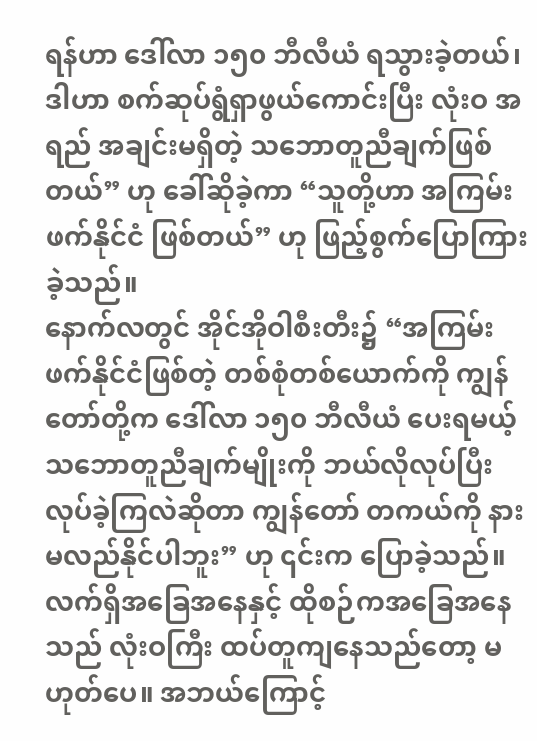ရန်ဟာ ဒေါ်လာ ၁၅၀ ဘီလီယံ ရသွားခဲ့တယ်၊ဒါဟာ စက်ဆုပ်ရွံရှာဖွယ်ကောင်းပြီး လုံးဝ အရည် အချင်းမရှိတဲ့ သဘောတူညီချက်ဖြစ်တယ်” ဟု ခေါ်ဆိုခဲ့ကာ “သူတို့ဟာ အကြမ်းဖက်နိုင်ငံ ဖြစ်တယ်” ဟု ဖြည့်စွက်ပြောကြားခဲ့သည်။
နောက်လတွင် အိုင်အိုဝါစီးတီး၌ “အကြမ်းဖက်နိုင်ငံဖြစ်တဲ့ တစ်စုံတစ်ယောက်ကို ကျွန်တော်တို့က ဒေါ်လာ ၁၅၀ ဘီလီယံ ပေးရမယ့် သဘောတူညီချက်မျိုးကို ဘယ်လိုလုပ်ပြီး လုပ်ခဲ့ကြလဲဆိုတာ ကျွန်တော် တကယ်ကို နားမလည်နိုင်ပါဘူး” ဟု ၎င်းက ပြောခဲ့သည်။
လက်ရှိအခြေအနေနှင့် ထိုစဉ်ကအခြေအနေသည် လုံးဝကြီး ထပ်တူကျနေသည်တော့ မဟုတ်ပေ။ အဘယ်ကြောင့်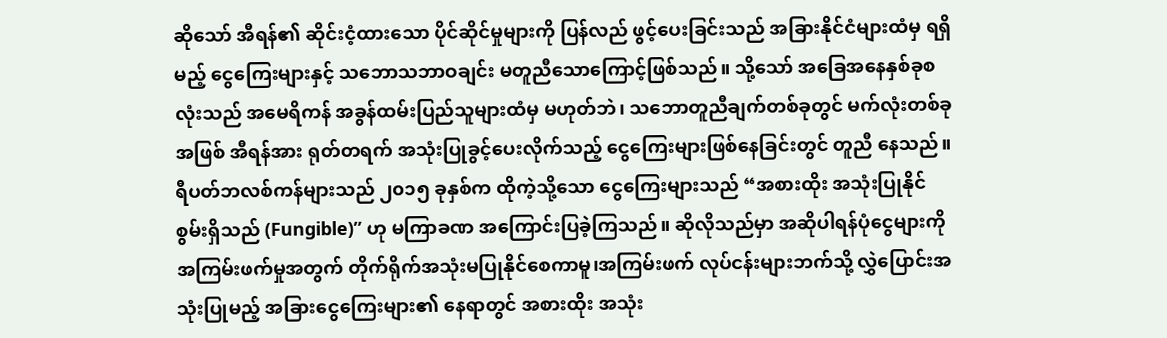ဆိုသော် အီရန်၏ ဆိုင်းငံ့ထားသော ပိုင်ဆိုင်မှုများကို ပြန်လည် ဖွင့်ပေးခြင်းသည် အခြားနိုင်ငံများထံမှ ရရှိမည့် ငွေကြေးများနှင့် သဘောသဘာဝချင်း မတူညီသောကြောင့်ဖြစ်သည်။ သို့သော် အခြေအနေနှစ်ခုစလုံးသည် အမေရိကန် အခွန်ထမ်းပြည်သူများထံမှ မဟုတ်ဘဲ၊ သဘောတူညီချက်တစ်ခုတွင် မက်လုံးတစ်ခုအဖြစ် အီရန်အား ရုတ်တရက် အသုံးပြုခွင့်ပေးလိုက်သည့် ငွေကြေးများဖြစ်နေခြင်းတွင် တူညီ နေသည်။
ရီပတ်ဘလစ်ကန်များသည် ၂၀၁၅ ခုနှစ်က ထိုကဲ့သို့သော ငွေကြေးများသည် “အစားထိုး အသုံးပြုနိုင်စွမ်းရှိသည် (Fungible)” ဟု မကြာခဏ အကြောင်းပြခဲ့ကြသည်။ ဆိုလိုသည်မှာ အဆိုပါရန်ပုံငွေများကို အကြမ်းဖက်မှုအတွက် တိုက်ရိုက်အသုံးမပြုနိုင်စေကာမူ၊အကြမ်းဖက် လုပ်ငန်းများဘက်သို့ လွှဲပြောင်းအသုံးပြုမည့် အခြားငွေကြေးများ၏ နေရာတွင် အစားထိုး အသုံး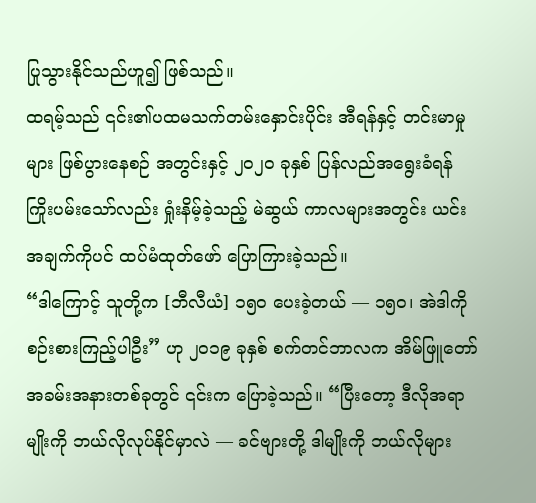ပြုသွားနိုင်သည်ဟူ၍ ဖြစ်သည်။
ထရမ့်သည် ၎င်း၏ပထမသက်တမ်းနှောင်းပိုင်း အီရန်နှင့် တင်းမာမှုများ ဖြစ်ပွားနေစဉ် အတွင်းနှင့် ၂၀၂၀ ခုနှစ် ပြန်လည်အရွေးခံရန် ကြိုးပမ်းသော်လည်း ရှုံးနိမ့်ခဲ့သည့် မဲဆွယ် ကာလများအတွင်း ယင်းအချက်ကိုပင် ထပ်မံထုတ်ဖော် ပြောကြားခဲ့သည်။
“ဒါကြောင့် သူတို့က [ဘီလီယံ] ၁၅၀ ပေးခဲ့တယ် — ၁၅၀၊ အဲဒါကို စဉ်းစားကြည့်ပါဦး” ဟု ၂၀၁၉ ခုနှစ် စက်တင်ဘာလက အိမ်ဖြူတော်အခမ်းအနားတစ်ခုတွင် ၎င်းက ပြောခဲ့သည်။ “ပြီးတော့ ဒီလိုအရာမျိုးကို ဘယ်လိုလုပ်နိုင်မှာလဲ — ခင်ဗျားတို့ ဒါမျိုးကို ဘယ်လိုများ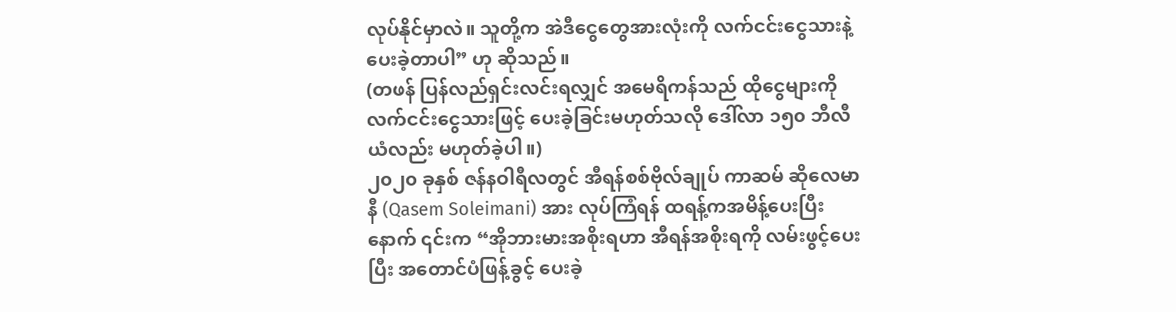လုပ်နိုင်မှာလဲ။ သူတို့က အဲဒီငွေတွေအားလုံးကို လက်ငင်းငွေသားနဲ့ ပေးခဲ့တာပါ” ဟု ဆိုသည်။
(တဖန် ပြန်လည်ရှင်းလင်းရလျှင် အမေရိကန်သည် ထိုငွေများကို လက်ငင်းငွေသားဖြင့် ပေးခဲ့ခြင်းမဟုတ်သလို ဒေါ်လာ ၁၅၀ ဘီလီယံလည်း မဟုတ်ခဲ့ပါ။)
၂၀၂၀ ခုနှစ် ဇန်နဝါရီလတွင် အီရန်စစ်ဗိုလ်ချုပ် ကာဆမ် ဆိုလေမာနီ (Qasem Soleimani) အား လုပ်ကြံရန် ထရန့်ကအမိန့်ပေးပြီးနောက် ၎င်းက “အိုဘားမားအစိုးရဟာ အီရန်အစိုးရကို လမ်းဖွင့်ပေး ပြီး အတောင်ပံဖြန့်ခွင့် ပေးခဲ့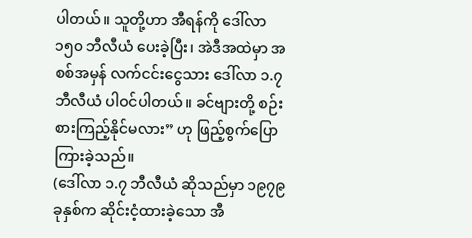ပါတယ်။ သူတို့ဟာ အီရန်ကို ဒေါ်လာ ၁၅၀ ဘီလီယံ ပေးခဲ့ပြီး၊ အဲဒီအထဲမှာ အစစ်အမှန် လက်ငင်းငွေသား ဒေါ်လာ ၁.၇ ဘီလီယံ ပါဝင်ပါတယ်။ ခင်ဗျားတို့ စဉ်းစားကြည့်နိုင်မလား” ဟု ဖြည့်စွက်ပြောကြားခဲ့သည်။
(ဒေါ်လာ ၁.၇ ဘီလီယံ ဆိုသည်မှာ ၁၉၇၉ ခုနှစ်က ဆိုင်းငံ့ထားခဲ့သော အီ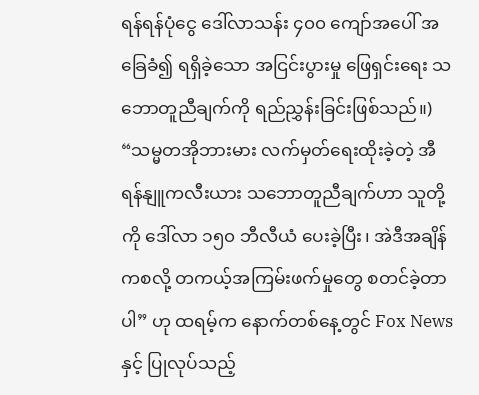ရန်ရန်ပုံငွေ ဒေါ်လာသန်း ၄၀၀ ကျော်အပေါ် အခြေခံ၍ ရရှိခဲ့သော အငြင်းပွားမှု ဖြေရှင်းရေး သဘောတူညီချက်ကို ရည်ညွှန်းခြင်းဖြစ်သည်။)
“သမ္မတအိုဘားမား လက်မှတ်ရေးထိုးခဲ့တဲ့ အီရန်နျူကလီးယား သဘောတူညီချက်ဟာ သူတို့ကို ဒေါ်လာ ၁၅၀ ဘီလီယံ ပေးခဲ့ပြီး၊ အဲဒီအချိန်ကစလို့ တကယ့်အကြမ်းဖက်မှုတွေ စတင်ခဲ့တာပါ” ဟု ထရမ့်က နောက်တစ်နေ့တွင် Fox News နှင့် ပြုလုပ်သည့်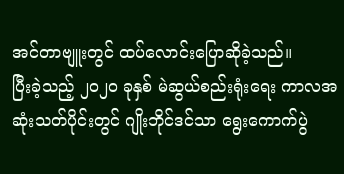အင်တာဗျူးတွင် ထပ်လောင်းပြောဆိုခဲ့သည်။
ပြီးခဲ့သည့် ၂၀၂၀ ခုနှစ် မဲဆွယ်စည်းရုံးရေး ကာလအဆုံးသတ်ပိုင်းတွင် ဂျိုးဘိုင်ဒင်သာ ရွေးကောက်ပွဲ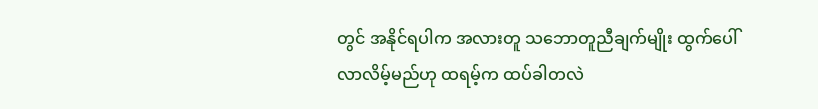တွင် အနိုင်ရပါက အလားတူ သဘောတူညီချက်မျိုး ထွက်ပေါ်လာလိမ့်မည်ဟု ထရမ့်က ထပ်ခါတလဲ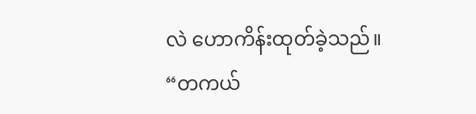လဲ ဟောကိန်းထုတ်ခဲ့သည်။
“တကယ်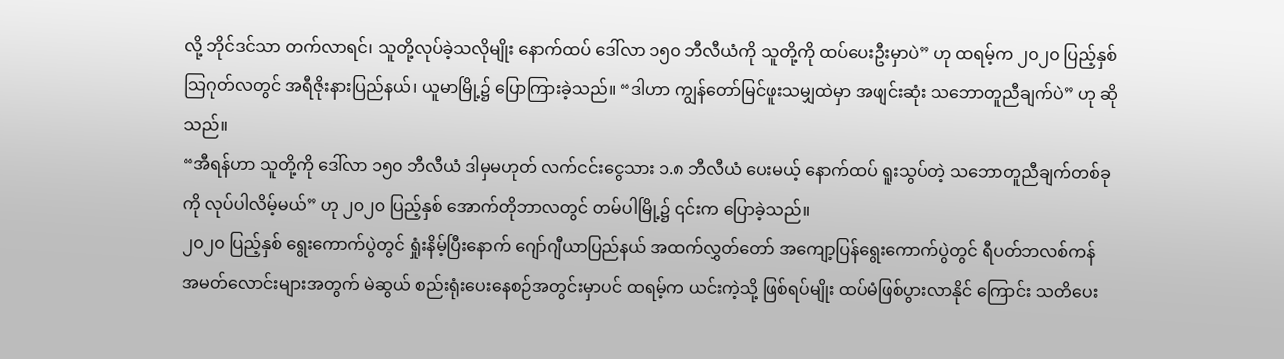လို့ ဘိုင်ဒင်သာ တက်လာရင်၊ သူတို့လုပ်ခဲ့သလိုမျိုး နောက်ထပ် ဒေါ်လာ ၁၅၀ ဘီလီယံကို သူတို့ကို ထပ်ပေးဦးမှာပဲ” ဟု ထရမ့်က ၂၀၂၀ ပြည့်နှစ် သြဂုတ်လတွင် အရီဇိုးနားပြည်နယ်၊ ယူမာမြို့၌ ပြောကြားခဲ့သည်။ “ဒါဟာ ကျွန်တော်မြင်ဖူးသမျှထဲမှာ အဖျင်းဆုံး သဘောတူညီချက်ပဲ” ဟု ဆိုသည်။
“အီရန်ဟာ သူတို့ကို ဒေါ်လာ ၁၅၀ ဘီလီယံ ဒါမှမဟုတ် လက်ငင်းငွေသား ၁.၈ ဘီလီယံ ပေးမယ့် နောက်ထပ် ရူးသွပ်တဲ့ သဘောတူညီချက်တစ်ခုကို လုပ်ပါလိမ့်မယ်” ဟု ၂၀၂၀ ပြည့်နှစ် အောက်တိုဘာလတွင် တမ်ပါမြို့၌ ၎င်းက ပြောခဲ့သည်။
၂၀၂၀ ပြည့်နှစ် ရွေးကောက်ပွဲတွင် ရှုံးနိမ့်ပြီးနောက် ဂျော်ဂျီယာပြည်နယ် အထက်လွှတ်တော် အကျော့ပြန်ရွေးကောက်ပွဲတွင် ရီပတ်ဘလစ်ကန် အမတ်လောင်းများအတွက် မဲဆွယ် စည်းရုံးပေးနေစဉ်အတွင်းမှာပင် ထရမ့်က ယင်းကဲ့သို့ ဖြစ်ရပ်မျိုး ထပ်မံဖြစ်ပွားလာနိုင် ကြောင်း သတိပေး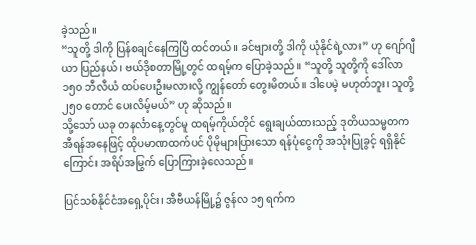ခဲ့သည်။
“သူတို့ ဒါကို ပြန်စချင်နေကြပြီ ထင်တယ်။ ခင်ဗျားတို့ ဒါကို ယုံနိုင်ရဲ့လား” ဟု ဂျော်ဂျီယာ ပြည်နယ်၊ ဗယ်ဒိုစတာမြို့တွင် ထရမ့်က ပြောခဲ့သည်။ “သူတို့ သူတို့ကို ဒေါ်လာ ၁၅၀ ဘီလီယံ ထပ်ပေးဦးမလားလို့ ကျွန်တော် တွေးမိတယ်။ ဒါပေမဲ့ မဟုတ်ဘူး၊ သူတို့ ၂၅၀ တောင် ပေးလိမ့်မယ်” ဟု ဆိုသည်။
သို့သော် ယခု တနင်္လာနေ့တွင်မူ ထရမ့်ကိုယ်တိုင် ရွေးချယ်ထားသည့် ဒုတိယသမ္မတက အီရန်အနေဖြင့် ထိုပမာဏထက်ပင် ပိုမိုများပြားသော ရန်ပုံငွေကို အသုံးပြုခွင့် ရရှိနိုင်ကြောင်း အရိပ်အမြွက် ပြောကြားခဲ့လေသည်။

ပြင်သစ်နိုင်ငံအရှေ့ပိုင်း၊ အီဗီယန်မြို့၌ ဇွန်လ ၁၅ ရက်က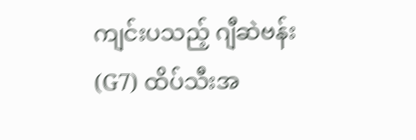ကျင်းပသည့် ဂျီဆဲဗန်း (G7) ထိပ်သီးအ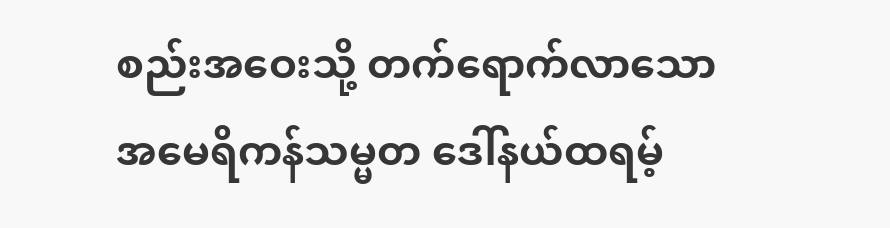စည်းအဝေးသို့ တက်ရောက်လာသော အမေရိကန်သမ္မတ ဒေါ်နယ်ထရမ့်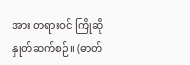အား တရားဝင် ကြိုဆိုနှုတ်ဆက်စဉ်။ (ဓာတ်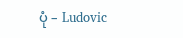ပုံ – Ludovic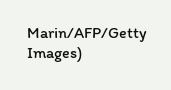Marin/AFP/Getty Images)